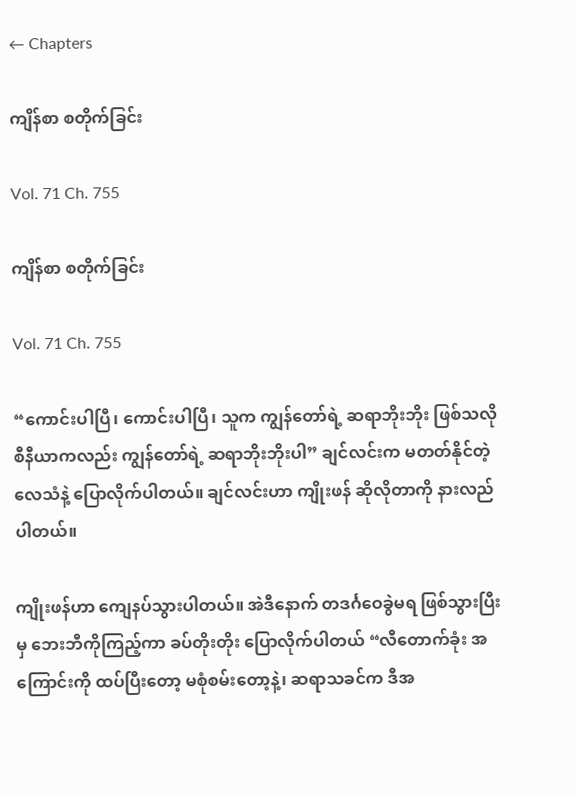← Chapters

ကျိန်စာ စတိုက်ခြင်း

Vol. 71 Ch. 755

ကျိန်စာ စတိုက်ခြင်း

Vol. 71 Ch. 755

“ကောင်းပါပြီ၊ ကောင်းပါပြီ၊ သူက ကျွန်တော်ရဲ့ ဆရာဘိုးဘိုး ဖြစ်သလို စီနီယာကလည်း ကျွန်တော်ရဲ့ ဆရာဘိုးဘိုးပါ” ချင်လင်းက မတတ်နိုင်တဲ့လေသံနဲ့ ပြောလိုက်ပါတယ်။ ချင်လင်းဟာ ကျိုးဖန် ဆိုလိုတာကို နားလည်ပါတယ်။

ကျိုးဖန်ဟာ ကျေနပ်သွားပါတယ်။ အဲဒီနောက် တဒင်္ဂဝေခွဲမရ ဖြစ်သွားပြီးမှ ဘေးဘီကိုကြည့်ကာ ခပ်တိုးတိုး ပြောလိုက်ပါတယ် “လီတောက်ခုံး အကြောင်းကို ထပ်ပြီးတော့ မစုံစမ်းတော့နဲ့၊ ဆရာသခင်က ဒီအ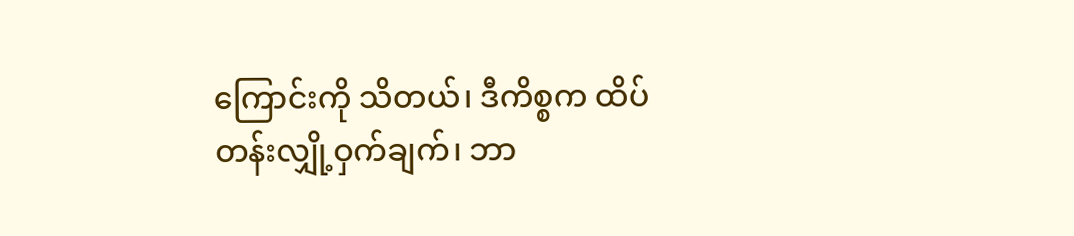ကြောင်းကို သိတယ်၊ ဒီကိစ္စက ထိပ်တန်းလျှို့ဝှက်ချက်၊ ဘာ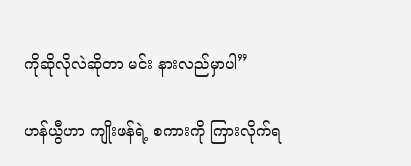ကိုဆိုလိုလဲဆိုတာ မင်း နားလည်မှာပါ”

ဟန်ယွီဟာ ကျိုးဖန်ရဲ့ စကားကို ကြားလိုက်ရ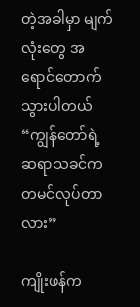တဲ့အခါမှာ မျက်လုံးတွေ အရောင်တောက်သွားပါတယ် “ကျွန်တော်ရဲ့ ဆရာသခင်က တမင်လုပ်တာလား”

ကျိုးဖန်က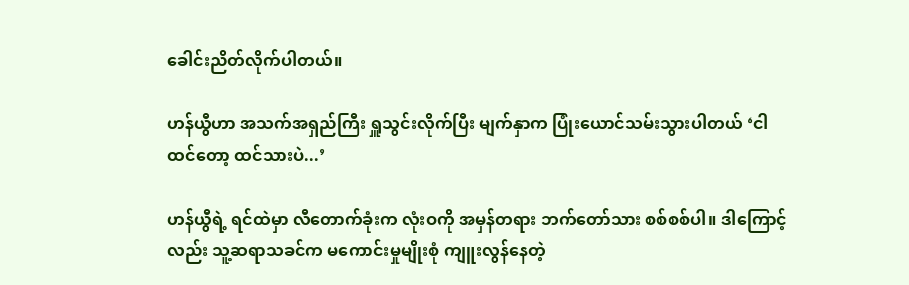ခေါင်းညိတ်လိုက်ပါတယ်။

ဟန်ယွီဟာ အသက်အရှည်ကြီး ရှူသွင်းလိုက်ပြီး မျက်နှာက ပြုံးယောင်သမ်းသွားပါတယ် ‘ငါ ထင်တော့ ထင်သားပဲ...’

ဟန်ယွီရဲ့ ရင်ထဲမှာ လီတောက်ခုံးက လုံးဝကို အမှန်တရား ဘက်တော်သား စစ်စစ်ပါ။ ဒါကြောင့်လည်း သူ့ဆရာသခင်က မကောင်းမှုမျိုးစုံ ကျူးလွန်နေတဲ့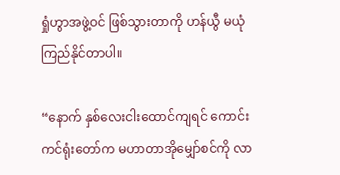ရှုံဟွာအဖွဲ့ဝင် ဖြစ်သွားတာကို ဟန်ယွီ မယုံကြည်နိုင်တာပါ။

“နောက် နှစ်လေးငါးထောင်ကျရင် ကောင်းကင်ရုံးတော်က မဟာတာအိုမျှော်စင်ကို လာ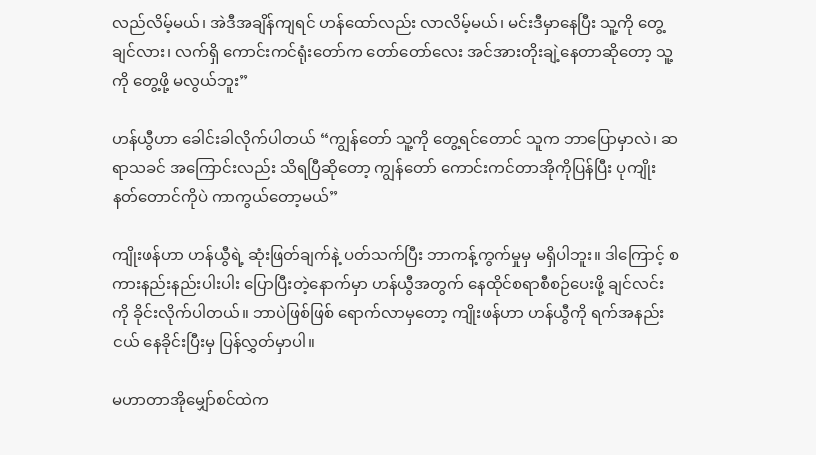လည်လိမ့်မယ်၊ အဲဒီအချိန်ကျရင် ဟန်ထော်လည်း လာလိမ့်မယ်၊ မင်းဒီမှာနေပြီး သူ့ကို တွေ့ချင်လား၊ လက်ရှိ ကောင်းကင်ရုံးတော်က တော်တော်လေး အင်အားတိုးချဲ့နေတာဆိုတော့ သူ့ကို တွေ့ဖို့ မလွယ်ဘူး”

ဟန်ယွီဟာ ခေါင်းခါလိုက်ပါတယ် “ကျွန်တော် သူ့ကို တွေ့ရင်တောင် သူက ဘာပြောမှာလဲ၊ ဆရာသခင် အကြောင်းလည်း သိရပြီဆိုတော့ ကျွန်တော် ကောင်းကင်တာအိုကိုပြန်ပြီး ပုကျိုးနတ်တောင်ကိုပဲ ကာကွယ်တော့မယ်”

ကျိုးဖန်ဟာ ဟန်ယွီရဲ့ ဆုံးဖြတ်ချက်နဲ့ ပတ်သက်ပြီး ဘာကန့်ကွက်မှုမှ မရှိပါဘူး။ ဒါကြောင့် စကားနည်းနည်းပါးပါး ပြောပြီးတဲ့နောက်မှာ ဟန်ယွီအတွက် နေထိုင်စရာစီစဉ်ပေးဖို့ ချင်လင်းကို ခိုင်းလိုက်ပါတယ်။ ဘာပဲဖြစ်ဖြစ် ရောက်လာမှတော့ ကျိုးဖန်ဟာ ဟန်ယွီကို ရက်အနည်းငယ် နေခိုင်းပြီးမှ ပြန်လွှတ်မှာပါ။

မဟာတာအိုမျှော်စင်ထဲက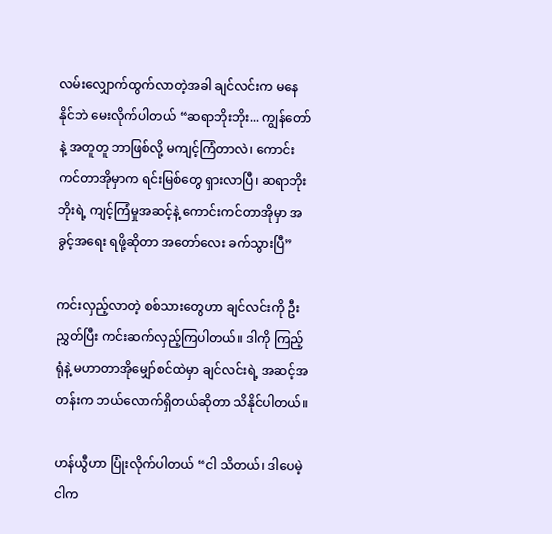လမ်းလျှောက်ထွက်လာတဲ့အခါ ချင်လင်းက မနေနိုင်ဘဲ မေးလိုက်ပါတယ် “ဆရာဘိုးဘိုး... ကျွန်တော်နဲ့ အတူတူ ဘာဖြစ်လို့ မကျင့်ကြံတာလဲ၊ ကောင်းကင်တာအိုမှာက ရင်းမြစ်တွေ ရှားလာပြီ၊ ဆရာဘိုးဘိုးရဲ့ ကျင့်ကြံမှုအဆင့်နဲ့ ကောင်းကင်တာအိုမှာ အခွင့်အရေး ရဖို့ဆိုတာ အတော်လေး ခက်သွားပြီ”

ကင်းလှည့်လာတဲ့ စစ်သားတွေဟာ ချင်လင်းကို ဦးညွှတ်ပြီး ကင်းဆက်လှည့်ကြပါတယ်။ ဒါကို ကြည့်ရုံနဲ့ မဟာတာအိုမျှော်စင်ထဲမှာ ချင်လင်းရဲ့ အဆင့်အတန်းက ဘယ်လောက်ရှိတယ်ဆိုတာ သိနိုင်ပါတယ်။

ဟန်ယွီဟာ ပြုံးလိုက်ပါတယ် “ငါ သိတယ်၊ ဒါပေမဲ့ ငါက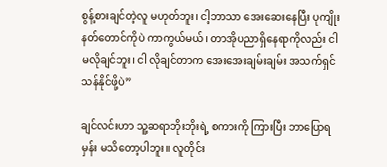စွန့်စားချင်တဲ့လူ မဟုတ်ဘူး၊ ငါ့ဘာသာ အေးဆေးနေပြီး ပုကျိုးနတ်တောင်ကိုပဲ ကာကွယ်မယ်၊ တာအိုပညာရှိနေရာကိုလည်း ငါ မလိုချင်ဘူး၊ ငါ လိုချင်တာက အေးအေးချမ်းချမ်း အသက်ရှင်သန်နိုင်ဖို့ပဲ”

ချင်လင်းဟာ သူ့ဆရာဘိုးဘိုးရဲ့ စကားကို ကြားပြီး ဘာပြောရမှန်း မသိတော့ပါဘူး။ လူတိုင်း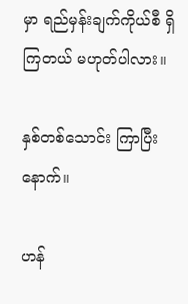မှာ ရည်မှန်းချက်ကိုယ်စီ ရှိကြတယ် မဟုတ်ပါလား။

နှစ်တစ်သောင်း ကြာပြီးနောက်။

ဟန်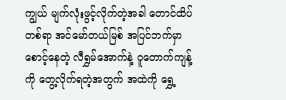ကျွယ် မျက်လုံးဖွင့်လိုက်တဲ့အခါ တောင်ထိပ်တစ်ရာ အင်မော်တယ်မြစ် အပြင်ဘက်မှာ စောင့်နေတဲ့ လီရွှမ်အောက်နဲ့ ဝူတောက်ကျန့်ကို တွေ့လိုက်ရတဲ့အတွက် အထဲကို ရွှေ့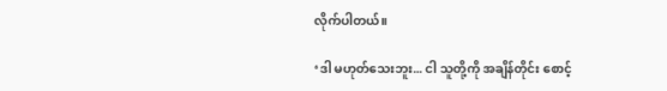လိုက်ပါတယ်။

‘ဒါ မဟုတ်သေးဘူး... ငါ သူတို့ကို အချိန်တိုင်း စောင့်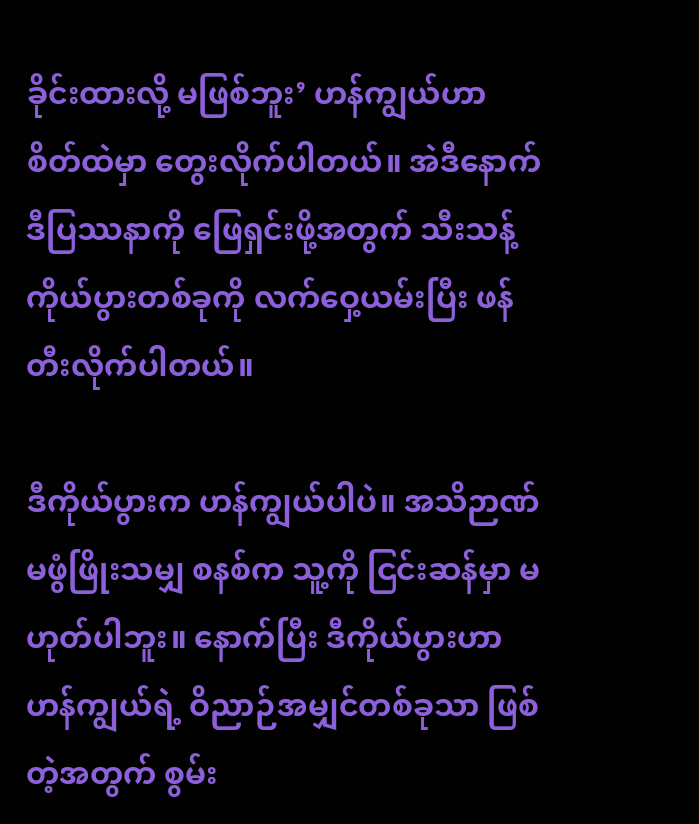ခိုင်းထားလို့ မဖြစ်ဘူး’ ဟန်ကျွယ်ဟာ စိတ်ထဲမှာ တွေးလိုက်ပါတယ်။ အဲဒီနောက် ဒီပြဿနာကို ဖြေရှင်းဖို့အတွက် သီးသန့်ကိုယ်ပွားတစ်ခုကို လက်ဝှေ့ယမ်းပြီး ဖန်တီးလိုက်ပါတယ်။

ဒီကိုယ်ပွားက ဟန်ကျွယ်ပါပဲ။ အသိဉာဏ် မဖွံဖြိုးသမျှ စနစ်က သူ့ကို ငြင်းဆန်မှာ မဟုတ်ပါဘူး။ နောက်ပြီး ဒီကိုယ်ပွားဟာ ဟန်ကျွယ်ရဲ့ ဝိညာဉ်အမျှင်တစ်ခုသာ ဖြစ်တဲ့အတွက် စွမ်း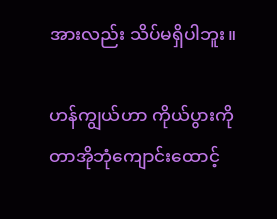အားလည်း သိပ်မရှိပါဘူး။

ဟန်ကျွယ်ဟာ ကိုယ်ပွားကို တာအိုဘုံကျောင်းထောင့်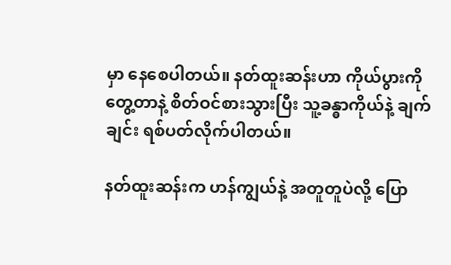မှာ နေစေပါတယ်။ နတ်ထူးဆန်းဟာ ကိုယ်ပွားကိုတွေ့တာနဲ့ စိတ်ဝင်စားသွားပြီး သူ့ခန္ဓာကိုယ်နဲ့ ချက်ချင်း ရစ်ပတ်လိုက်ပါတယ်။

နတ်ထူးဆန်းက ဟန်ကျွယ်နဲ့ အတူတူပဲလို့ ပြော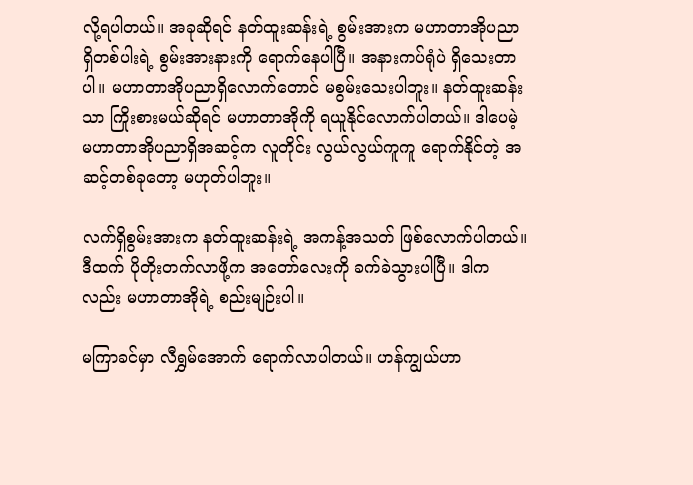လို့ရပါတယ်။ အခုဆိုရင် နတ်ထူးဆန်းရဲ့ စွမ်းအားက မဟာတာအိုပညာရှိတစ်ပါးရဲ့ စွမ်းအားနားကို ရောက်နေပါပြီ။ အနားကပ်ရုံပဲ ရှိသေးတာပါ။ မဟာတာအိုပညာရှိလောက်တောင် မစွမ်းသေးပါဘူး။ နတ်ထူးဆန်းသာ ကြိုးစားမယ်ဆိုရင် မဟာတာအိုကို ရယူနိုင်လောက်ပါတယ်။ ဒါပေမဲ့ မဟာတာအိုပညာရှိအဆင့်က လူတိုင်း လွယ်လွယ်ကူကူ ရောက်နိုင်တဲ့ အဆင့်တစ်ခုတော့ မဟုတ်ပါဘူး။

လက်ရှိစွမ်းအားက နတ်ထူးဆန်းရဲ့ အကန့်အသတ် ဖြစ်လောက်ပါတယ်။ ဒီထက် ပိုတိုးတက်လာဖို့က အတော်လေးကို ခက်ခဲသွားပါပြီ။ ဒါကလည်း မဟာတာအိုရဲ့ စည်းမျဉ်းပါ။

မကြာခင်မှာ လီရွှမ်အောက် ရောက်လာပါတယ်။ ဟန်ကျွယ်ဟာ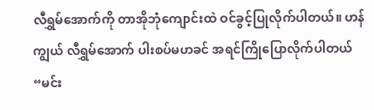လီရွှမ်အောက်ကို တာအိုဘုံကျောင်းထဲ ဝင်ခွင့်ပြုလိုက်ပါတယ်။ ဟန်ကျွယ် လီရွှမ်အောက် ပါးစပ်မဟခင် အရင်ကြိုပြောလိုက်ပါတယ် “မင်း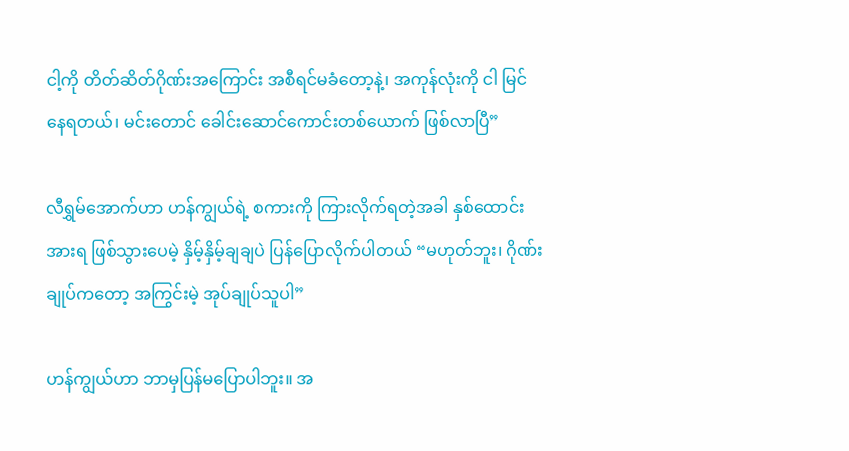ငါ့ကို တိတ်ဆိတ်ဂိုဏ်းအကြောင်း အစီရင်မခံတော့နဲ့၊ အကုန်လုံးကို ငါ မြင်နေရတယ်၊ မင်းတောင် ခေါင်းဆောင်ကောင်းတစ်ယောက် ဖြစ်လာပြီ”

လီရွှမ်အောက်ဟာ ဟန်ကျွယ်ရဲ့ စကားကို ကြားလိုက်ရတဲ့အခါ နှစ်ထောင်းအားရ ဖြစ်သွားပေမဲ့ နှိမ့်နှိမ့်ချချပဲ ပြန်ပြောလိုက်ပါတယ် “မဟုတ်ဘူး၊ ဂိုဏ်းချုပ်ကတော့ အကြွင်းမဲ့ အုပ်ချုပ်သူပါ”

ဟန်ကျွယ်ဟာ ဘာမှပြန်မပြောပါဘူး။ အ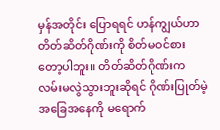မှန်အတိုင်း ပြောရရင် ဟန်ကျွယ်ဟာ တိတ်ဆိတ်ဂိုဏ်းကို စိတ်မဝင်စားတော့ပါဘူး။ တိတ်ဆိတ်ဂိုဏ်းက လမ်းမလွဲသွားဘူးဆိုရင် ဂိုဏ်းပြုတ်မဲ့ အခြေအနေကို မရောက်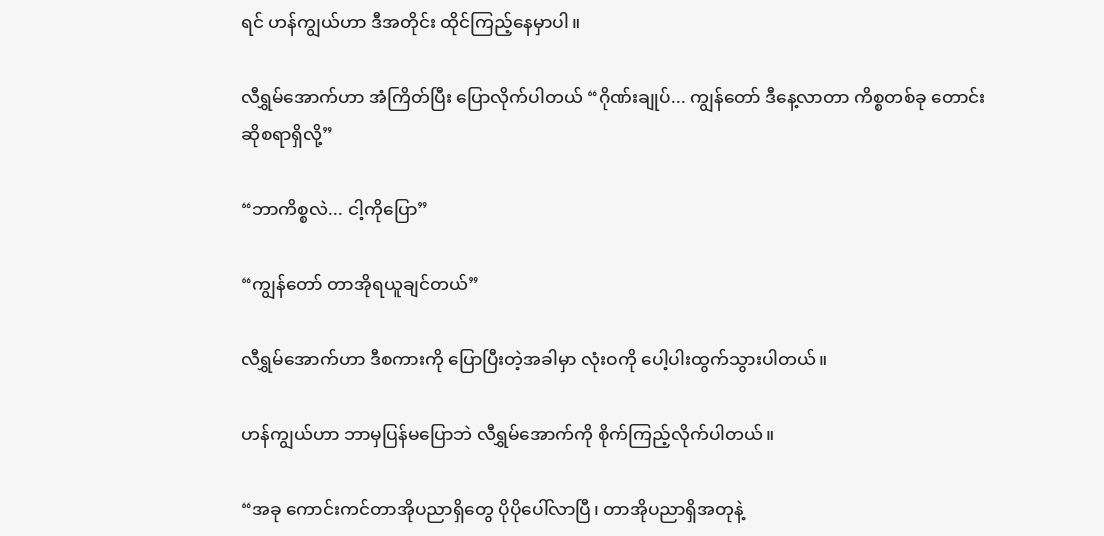ရင် ဟန်ကျွယ်ဟာ ဒီအတိုင်း ထိုင်ကြည့်နေမှာပါ။

လီရွှမ်အောက်ဟာ အံကြိတ်ပြီး ပြောလိုက်ပါတယ် “ဂိုဏ်းချုပ်... ကျွန်တော် ဒီနေ့လာတာ ကိစ္စတစ်ခု တောင်းဆိုစရာရှိလို့”

“ဘာကိစ္စလဲ... ငါ့ကိုပြော”

“ကျွန်တော် တာအိုရယူချင်တယ်”

လီရွှမ်အောက်ဟာ ဒီစကားကို ပြောပြီးတဲ့အခါမှာ လုံးဝကို ပေါ့ပါးထွက်သွားပါတယ်။

ဟန်ကျွယ်ဟာ ဘာမှပြန်မပြောဘဲ လီရွှမ်အောက်ကို စိုက်ကြည့်လိုက်ပါတယ်။

“အခု ကောင်းကင်တာအိုပညာရှိတွေ ပိုပိုပေါ်လာပြီ၊ တာအိုပညာရှိအတုနဲ့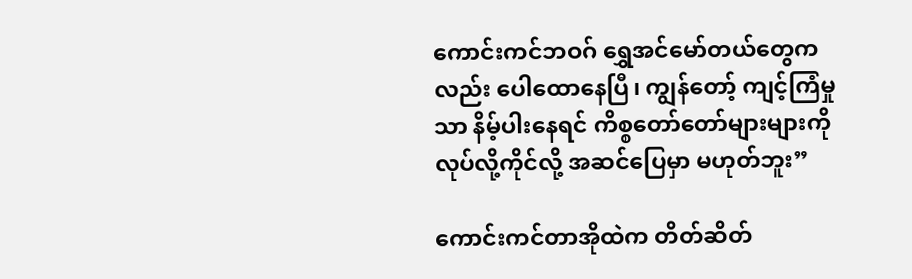ကောင်းကင်ဘဝဂ် ရွှေအင်မော်တယ်တွေကလည်း ပေါထောနေပြီ၊ ကျွန်တော့် ကျင့်ကြံမှုသာ နိမ့်ပါးနေရင် ကိစ္စတော်တော်များများကို လုပ်လို့ကိုင်လို့ အဆင်ပြေမှာ မဟုတ်ဘူး”

ကောင်းကင်တာအိုထဲက တိတ်ဆိတ်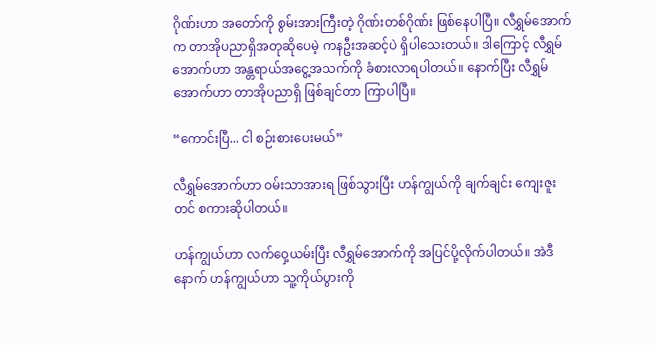ဂိုဏ်းဟာ အတော်ကို စွမ်းအားကြီးတဲ့ ဂိုဏ်းတစ်ဂိုဏ်း ဖြစ်နေပါပြီ။ လီရွှမ်အောက်က တာအိုပညာရှိအတုဆိုပေမဲ့ ကနဦးအဆင့်ပဲ ရှိပါသေးတယ်။ ဒါကြောင့် လီရွှမ်အောက်ဟာ အန္တရာယ်အငွေ့အသက်ကို ခံစားလာရပါတယ်။ နောက်ပြီး လီရွှမ်အောက်ဟာ တာအိုပညာရှိ ဖြစ်ချင်တာ ကြာပါပြီ။

“ကောင်းပြီ... ငါ စဉ်းစားပေးမယ်”

လီရွှမ်အောက်ဟာ ဝမ်းသာအားရ ဖြစ်သွားပြီး ဟန်ကျွယ်ကို ချက်ချင်း ကျေးဇူးတင် စကားဆိုပါတယ်။

ဟန်ကျွယ်ဟာ လက်ဝှေ့ယမ်းပြီး လီရွှမ်အောက်ကို အပြင်ပို့လိုက်ပါတယ်။ အဲဒီနောက် ဟန်ကျွယ်ဟာ သူ့ကိုယ်ပွားကို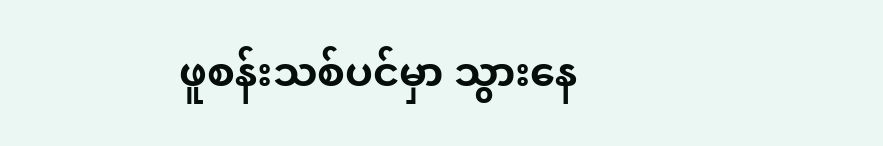ဖူစန်းသစ်ပင်မှာ သွားနေ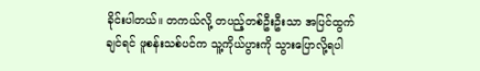ခိုင်းပါတယ်။ တကယ်လို့ တပည့်တစ်ဦးဦးသာ အပြင်ထွက်ချင်ရင် ဖူစန်းသစ်ပင်က သူ့ကိုယ်ပွားကို သွားပြောလို့ရပါ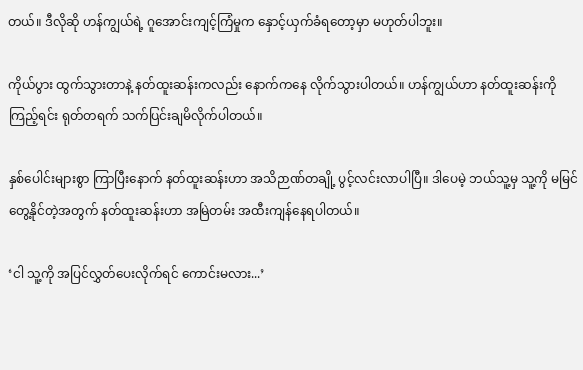တယ်။ ဒီလိုဆို ဟန်ကျွယ်ရဲ့ ဂူအောင်းကျင့်ကြံမှုက နှောင့်ယှက်ခံရတော့မှာ မဟုတ်ပါဘူး။

ကိုယ်ပွား ထွက်သွားတာနဲ့ နတ်ထူးဆန်းကလည်း နောက်ကနေ လိုက်သွားပါတယ်။ ဟန်ကျွယ်ဟာ နတ်ထူးဆန်းကို ကြည့်ရင်း ရုတ်တရက် သက်ပြင်းချမိလိုက်ပါတယ်။

နှစ်ပေါင်းများစွာ ကြာပြီးနောက် နတ်ထူးဆန်းဟာ အသိဉာဏ်တချို့ ပွင့်လင်းလာပါပြီ။ ဒါပေမဲ့ ဘယ်သူ့မှ သူ့ကို မမြင်တွေ့နိုင်တဲ့အတွက် နတ်ထူးဆန်းဟာ အမြဲတမ်း အထီးကျန်နေရပါတယ်။

‘ငါ သူ့ကို အပြင်လွှတ်ပေးလိုက်ရင် ကောင်းမလား...’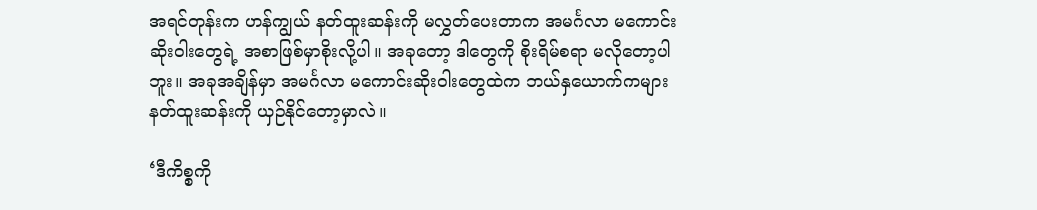အရင်တုန်းက ဟန်ကျွယ် နတ်ထူးဆန်းကို မလွှတ်ပေးတာက အမင်္ဂလာ မကောင်းဆိုးဝါးတွေရဲ့ အစာဖြစ်မှာစိုးလို့ပါ။ အခုတော့ ဒါတွေကို စိုးရိမ်စရာ မလိုတော့ပါဘူး။ အခုအချိန်မှာ အမင်္ဂလာ မကောင်းဆိုးဝါးတွေထဲက ဘယ်နှယောက်ကများ နတ်ထူးဆန်းကို ယှဉ်နိုင်တော့မှာလဲ။

‘ဒီကိစ္စကို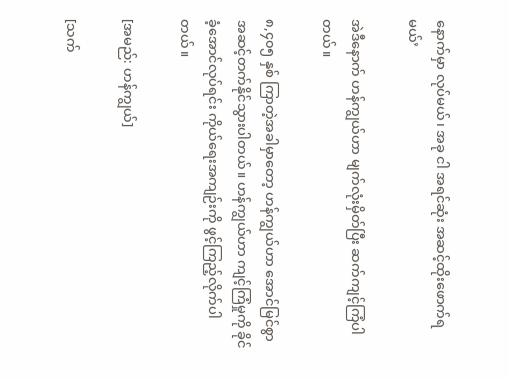နောက်မှာ လုပ်မယ်၊ အခု ငါ အရင်ဆုံး အဆင့်ထိုးဖောက်ရမယ်’

အဲဒီနောက် ဟန်ကျွယ်ဟာ မျက်လုံးမှိတ်ပြီး ဆက်ကျင့်ကြံပါတယ်။

၈,၄၀၅ နှစ် ကြာတဲ့အခါမှာတော့ ဟန်ကျွယ်ဟာ အောင်မြင်စွာ အဆင့်တက်နိုင်သွားပါတယ်။ ဟန်ကျွယ်ဟာ ကျင့်ကြံမှုကို ခိုင်ခံ့အောင်လုပ်ရင်း ကိုယ်ရေးအကျဉ်းကို ဖွင့်ကြည့်လိုက်ပါတယ်။

[အမည်: ဟန်ကျွယ်]

[သက်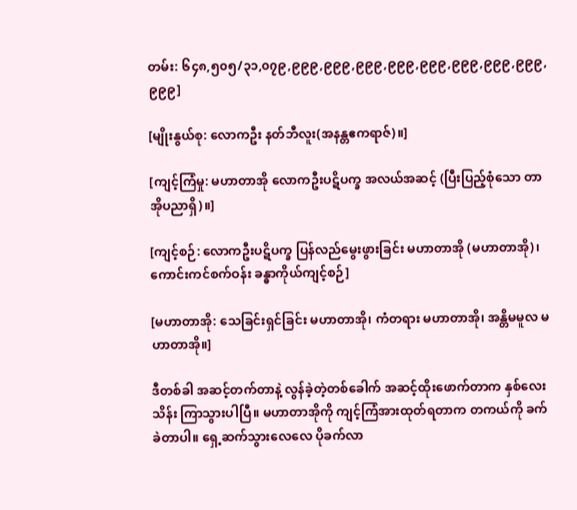တမ်း: ၆၄၈,၅၀၅/၃၁,၀၇၉,၉၉၉,၉၉၉,၉၉၉,၉၉၉,၉၉၉,၉၉၉,၉၉၉,၉၉၉,၉၉၉]

[မျိုးနွယ်စု: လောကဦး နတ်ဘီလူး(အနန္တဧကရာဇ်)။]

[ကျင့်ကြံမှု: မဟာတာအို လောကဦးပဋိပက္ခ အလယ်အဆင့် (ပြီးပြည့်စုံသော တာအိုပညာရှိ)။]

[ကျင့်စဉ်: လောကဦးပဋိပက္ခ ပြန်လည်မွေးဖွားခြင်း မဟာတာအို (မဟာတာအို)၊ ကောင်းကင်စက်ဝန်း ခန္ဓာကိုယ်ကျင့်စဉ်]

[မဟာတာအို: သေခြင်းရှင်ခြင်း မဟာတာအို၊ ကံတရား မဟာတာအို၊ အန္တိမမူလ မဟာတာအို။]

ဒီတစ်ခါ အဆင့်တက်တာနဲ့ လွန်ခဲ့တဲ့တစ်ခေါက် အဆင့်ထိုးဖောက်တာက နှစ်လေးသိန်း ကြာသွားပါပြီ။ မဟာတာအိုကို ကျင့်ကြံအားထုတ်ရတာက တကယ်ကို ခက်ခဲတာပါ။ ရှေ့ဆက်သွားလေလေ ပိုခက်လာ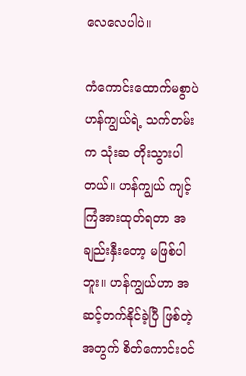လေလေပါပဲ။

ကံကောင်းထောက်မစွာပဲ ဟန်ကျွယ်ရဲ့ သက်တမ်းက သုံးဆ တိုးသွားပါတယ်။ ဟန်ကျွယ် ကျင့်ကြံအားထုတ်ရတာ အချည်းနှီးတော့ မဖြစ်ပါဘူး။ ဟန်ကျွယ်ဟာ အဆင့်တက်နိုင်ခဲ့ပြီ ဖြစ်တဲ့အတွက် စိတ်ကောင်းဝင်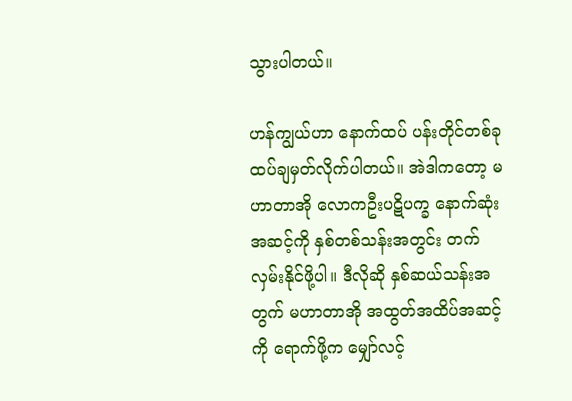သွားပါတယ်။

ဟန်ကျွယ်ဟာ နောက်ထပ် ပန်းတိုင်တစ်ခု ထပ်ချမှတ်လိုက်ပါတယ်။ အဲဒါကတော့ မဟာတာအို လောကဦးပဋိပက္ခ နောက်ဆုံးအဆင့်ကို နှစ်တစ်သန်းအတွင်း တက်လှမ်းနိုင်ဖို့ပါ။ ဒီလိုဆို နှစ်ဆယ်သန်းအတွက် မဟာတာအို အထွတ်အထိပ်အဆင့်ကို ရောက်ဖို့က မျှော်လင့်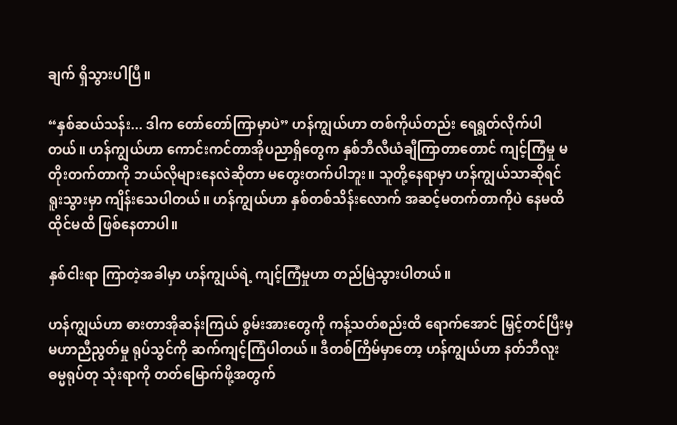ချက် ရှိသွားပါပြီ။

“နှစ်ဆယ်သန်း... ဒါက တော်တော်ကြာမှာပဲ” ဟန်ကျွယ်ဟာ တစ်ကိုယ်တည်း ရေရွတ်လိုက်ပါတယ်။ ဟန်ကျွယ်ဟာ ကောင်းကင်တာအိုပညာရှိတွေက နှစ်ဘီလီယံချီကြာတာတောင် ကျင့်ကြံမှု မတိုးတက်တာကို ဘယ်လိုများနေလဲဆိုတာ မတွေးတက်ပါဘူး။ သူတို့နေရာမှာ ဟန်ကျွယ်သာဆိုရင် ရူးသွားမှာ ကျိန်းသေပါတယ်။ ဟန်ကျွယ်ဟာ နှစ်တစ်သိန်းလောက် အဆင့်မတက်တာကိုပဲ နေမထိထိုင်မထိ ဖြစ်နေတာပါ။

နှစ်ငါးရာ ကြာတဲ့အခါမှာ ဟန်ကျွယ်ရဲ့ ကျင့်ကြံမှုဟာ တည်မြဲသွားပါတယ်။

ဟန်ကျွယ်ဟာ ဓားတာအိုဆန်းကြယ် စွမ်းအားတွေကို ကန့်သတ်စည်းထိ ရောက်အောင် မြှင့်တင်ပြီးမှ မဟာညီညွတ်မှု ရုပ်သွင်ကို ဆက်ကျင့်ကြံပါတယ်။ ဒီတစ်ကြိမ်မှာတော့ ဟန်ကျွယ်ဟာ နတ်ဘီလူးဓမ္မရုပ်တု သုံးရာကို တတ်မြောက်ဖို့အတွက်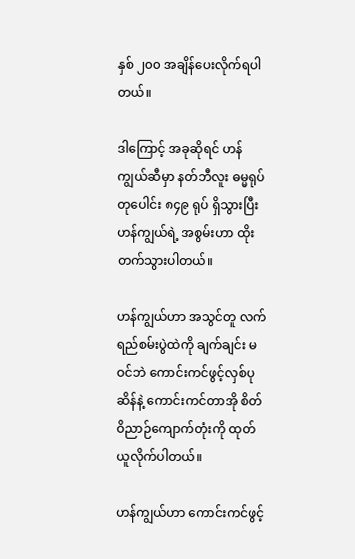နှစ် ၂၀၀ အချိန်ပေးလိုက်ရပါတယ်။

ဒါကြောင့် အခုဆိုရင် ဟန်ကျွယ်ဆီမှာ နတ်ဘီလူး ဓမ္မရုပ်တုပေါင်း ၈၄၉ ရုပ် ရှိသွားပြီး ဟန်ကျွယ်ရဲ့ အစွမ်းဟာ ထိုးတက်သွားပါတယ်။

ဟန်ကျွယ်ဟာ အသွင်တူ လက်ရည်စမ်းပွဲထဲကို ချက်ချင်း မဝင်ဘဲ ကောင်းကင်ဖွင့်လှစ်ပုဆိန်နဲ့ ကောင်းကင်တာအို စိတ်ဝိညာဉ်ကျောက်တုံးကို ထုတ်ယူလိုက်ပါတယ်။

ဟန်ကျွယ်ဟာ ကောင်းကင်ဖွင့်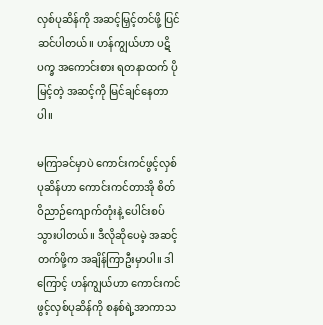လှစ်ပုဆိန်ကို အဆင့်မြှင့်တင်ဖို့ ပြင်ဆင်ပါတယ်။ ဟန်ကျွယ်ဟာ ပဋိပက္ခ အကောင်းစား ရတနာထက် ပိုမြင့်တဲ့ အဆင့်ကို မြင်ချင်နေတာပါ။

မကြာခင်မှာပဲ ကောင်းကင်ဖွင့်လှစ်ပုဆိန်ဟာ ကောင်းကင်တာအို စိတ်ဝိညာဉ်ကျောက်တုံးနဲ့ ပေါင်းစပ်သွားပါတယ်။ ဒီလိုဆိုပေမဲ့ အဆင့်တက်ဖို့က အချိန်ကြာဦးမှာပါ။ ဒါကြောင့် ဟန်ကျွယ်ဟာ ကောင်းကင်ဖွင့်လှစ်ပုဆိန်ကို စနစ်ရဲ့အာကာသ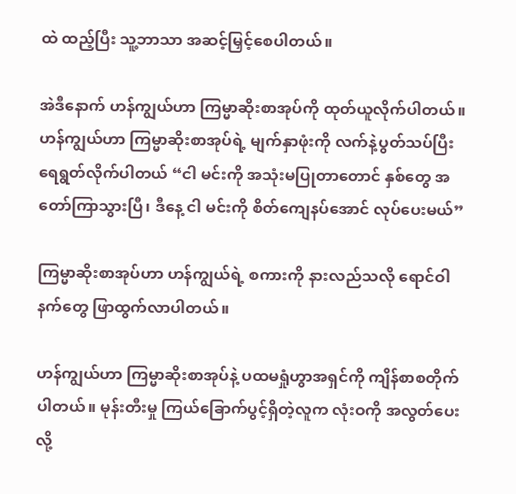ထဲ ထည့်ပြီး သူ့ဘာသာ အဆင့်မြှင့်စေပါတယ်။

အဲဒီနောက် ဟန်ကျွယ်ဟာ ကြမ္မာဆိုးစာအုပ်ကို ထုတ်ယူလိုက်ပါတယ်။ ဟန်ကျွယ်ဟာ ကြမ္မာဆိုးစာအုပ်ရဲ့ မျက်နှာဖုံးကို လက်နဲ့ပွတ်သပ်ပြီး ရေရွတ်လိုက်ပါတယ် “ငါ မင်းကို အသုံးမပြုတာတောင် နှစ်တွေ အတော်ကြာသွားပြီ၊ ဒီနေ့ ငါ မင်းကို စိတ်ကျေနပ်အောင် လုပ်ပေးမယ်”

ကြမ္မာဆိုးစာအုပ်ဟာ ဟန်ကျွယ်ရဲ့ စကားကို နားလည်သလို ရောင်ဝါနက်တွေ ဖြာထွက်လာပါတယ်။

ဟန်ကျွယ်ဟာ ကြမ္မာဆိုးစာအုပ်နဲ့ ပထမရှုံဟွာအရှင်ကို ကျိန်စာစတိုက်ပါတယ်။ မုန်းတီးမှု ကြယ်ခြောက်ပွင့်ရှိတဲ့လူက လုံးဝကို အလွတ်ပေးလို့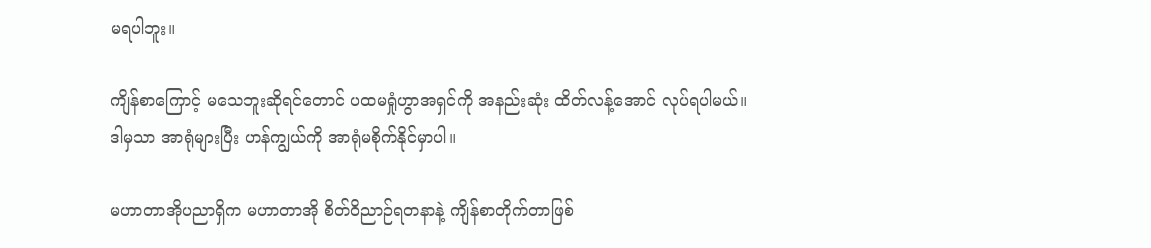မရပါဘူး။

ကျိန်စာကြောင့် မသေဘူးဆိုရင်တောင် ပထမရှုံဟွာအရှင်ကို အနည်းဆုံး ထိတ်လန့်အောင် လုပ်ရပါမယ်။ ဒါမှသာ အာရုံများပြီး ဟန်ကျွယ်ကို အာရုံမစိုက်နိုင်မှာပါ။

မဟာတာအိုပညာရှိက မဟာတာအို စိတ်ဝိညာဉ်ရတနာနဲ့ ကျိန်စာတိုက်တာဖြစ်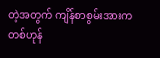တဲ့အတွက် ကျိန်စာစွမ်းအားက တစ်ဟုန်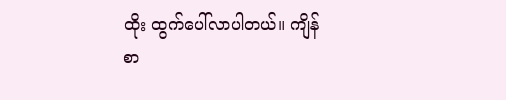ထိုး ထွက်ပေါ်လာပါတယ်။ ကျိန်စာ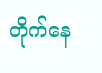တိုက်နေ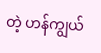တဲ့ ဟန်ကျွယ်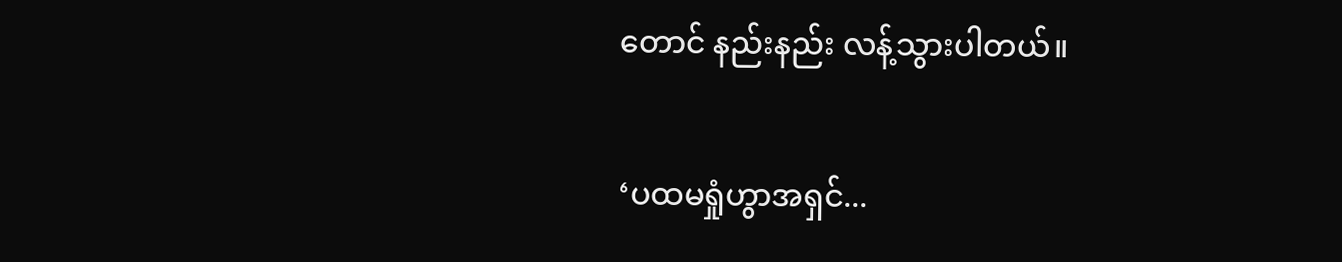တောင် နည်းနည်း လန့်သွားပါတယ်။

‘ပထမရှုံဟွာအရှင်...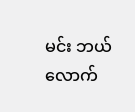မင်း ဘယ်လောက်‌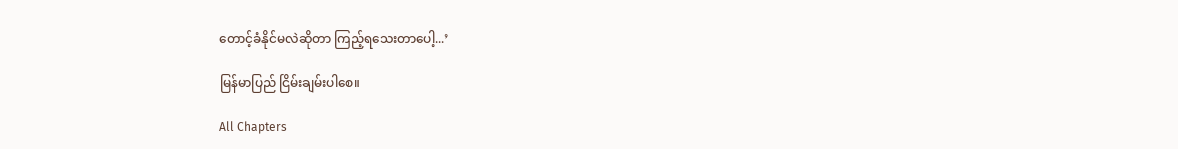တောင့်ခံနိုင်မလဲဆိုတာ ကြည့်ရသေးတာပေါ့...’

မြန်မာပြည် ငြိမ်းချမ်းပါစေ။

All Chapters